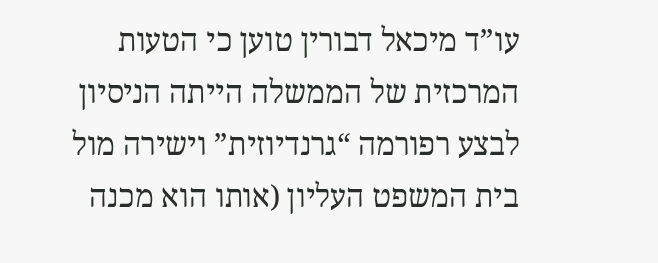עו”ד מיכאל דבורין טוען כי הטעות המרכזית של הממשלה הייתה הניסיון לבצע רפורמה “גרנדיוזית” וישירה מול בית המשפט העליון (אותו הוא מכנה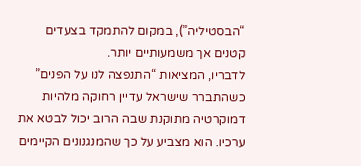“הבסטיליה”), במקום להתמקד בצעדים קטנים אך משמעותיים יותר.
לדבריו, המציאות “התנפצה לנו על הפנים” כשהתברר שישראל עדיין רחוקה מלהיות דמוקרטיה מתוקנת שבה הרוב יכול לבטא את ערכיו. הוא מצביע על כך שהמנגנונים הקיימים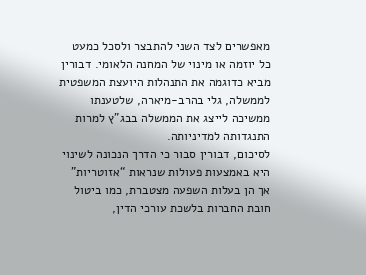מאפשרים לצד השני להתבצר ולסכל כמעט כל יוזמה או מינוי של המחנה הלאומי. דבורין מביא כדוגמה את התנהלות היועצת המשפטית לממשלה, גלי בהרב-מיארה, שלטענתו ממשיכה לייצג את הממשלה בבג”ץ למרות התנגדותה למדיניותה.
לסיכום, דבורין סבור כי הדרך הנכונה לשינוי היא באמצעות פעולות שנראות “אזוטריות” אך הן בעלות השפעה מצטברת, כמו ביטול חובת החברות בלשכת עורכי הדין,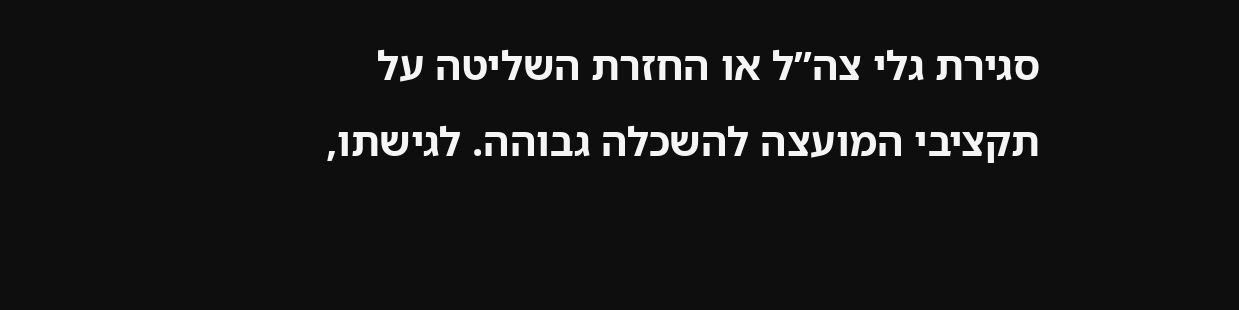סגירת גלי צה”ל או החזרת השליטה על תקציבי המועצה להשכלה גבוהה. לגישתו,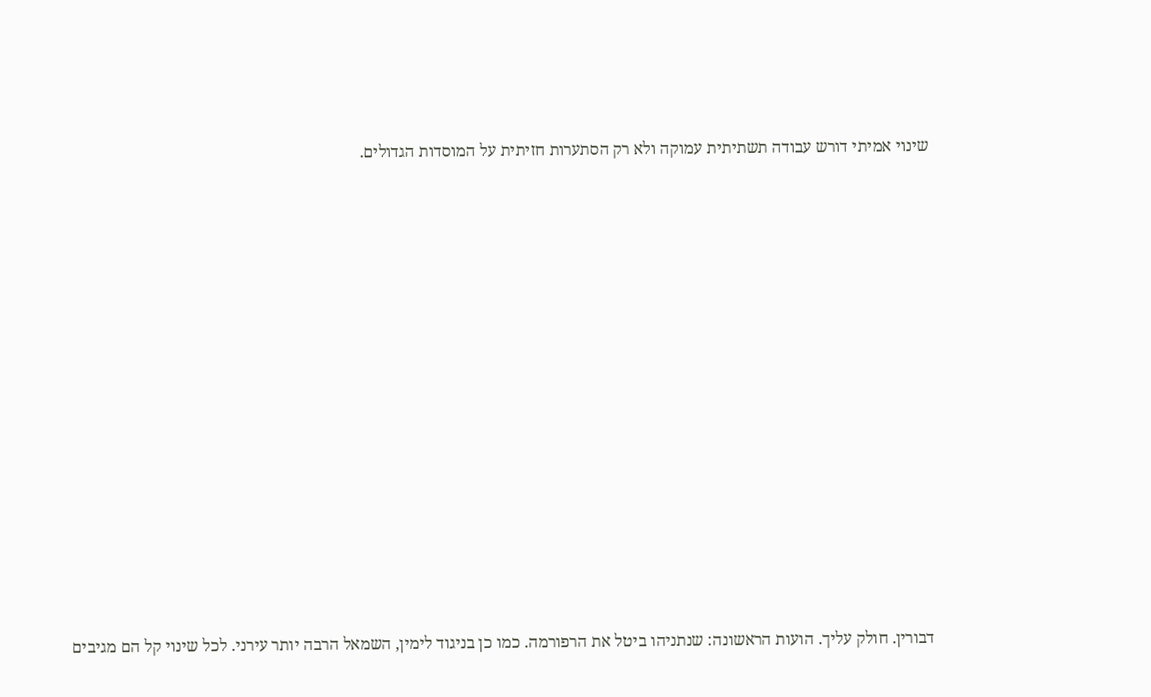שינוי אמיתי דורש עבודה תשתיתית עמוקה ולא רק הסתערות חזיתית על המוסדות הגדולים.














דבורין. חולק עליך. הועות הראשונה: שנתניהו ביטל את הרפורמה. כמו כן בניגוד לימין, השמאל הרבה יותר עירני. לכל שינוי קל הם מגיבים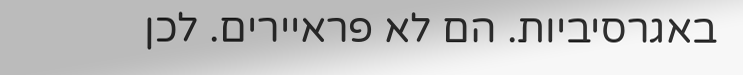באגרסיביות. הם לא פראיירים. לכן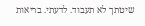שיטתך לא תעבוד. לדעתי. בריאות